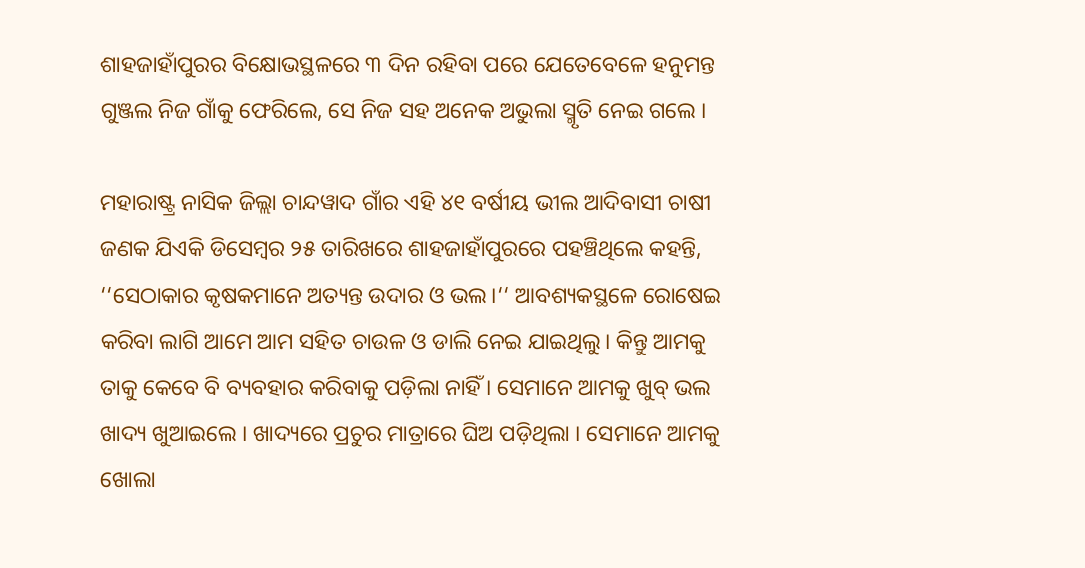ଶାହଜାହାଁପୁରର ବିକ୍ଷୋଭସ୍ଥଳରେ ୩ ଦିନ ରହିବା ପରେ ଯେତେବେଳେ ହନୁମନ୍ତ ଗୁଞ୍ଜଲ ନିଜ ଗାଁକୁ ଫେରିଲେ, ସେ ନିଜ ସହ ଅନେକ ଅଭୁଲା ସ୍ମୃତି ନେଇ ଗଲେ ।

ମହାରାଷ୍ଟ୍ର ନାସିକ ଜିଲ୍ଲା ଚାନ୍ଦୱାଦ ଗାଁର ଏହି ୪୧ ବର୍ଷୀୟ ଭୀଲ ଆଦିବାସୀ ଚାଷୀ ଜଣକ ଯିଏକି ଡିସେମ୍ବର ୨୫ ତାରିଖରେ ଶାହଜାହାଁପୁରରେ ପହଞ୍ଚିଥିଲେ କହନ୍ତି, ‘‘ସେଠାକାର କୃଷକମାନେ ଅତ୍ୟନ୍ତ ଉଦାର ଓ ଭଲ।‘‘ ଆବଶ୍ୟକସ୍ଥଳେ ରୋଷେଇ କରିବା ଲାଗି ଆମେ ଆମ ସହିତ ଚାଉଳ ଓ ଡାଲି ନେଇ ଯାଇଥିଲୁ। କିନ୍ତୁ ଆମକୁ ତାକୁ କେବେ ବି ବ୍ୟବହାର କରିବାକୁ ପଡ଼ିଲା ନାହିଁ । ସେମାନେ ଆମକୁ ଖୁବ୍‌ ଭଲ ଖାଦ୍ୟ ଖୁଆଇଲେ । ଖାଦ୍ୟରେ ପ୍ରଚୁର ମାତ୍ରାରେ ଘିଅ ପଡ଼ିଥିଲା । ସେମାନେ ଆମକୁ ଖୋଲା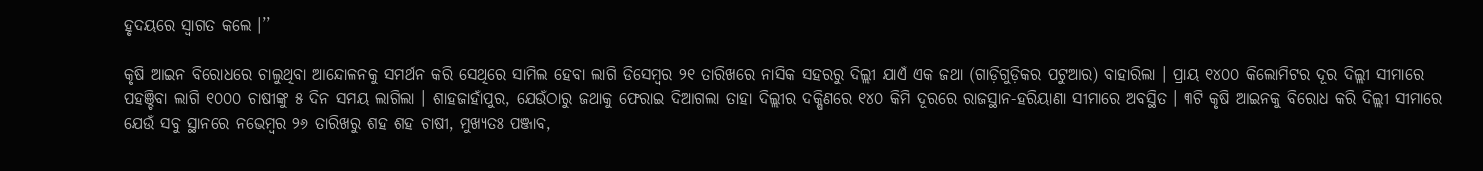ହୃଦୟରେ ସ୍ୱାଗତ କଲେ ।’’

କୃଷି ଆଇନ ବିରୋଧରେ ଚାଲୁଥିବା ଆନ୍ଦୋଳନକୁ ସମର୍ଥନ କରି ସେଥିରେ ସାମିଲ ହେବା ଲାଗି ଡିସେମ୍ବର ୨୧ ତାରିଖରେ ନାସିକ ସହରରୁ ଦିଲ୍ଲୀ ଯାଏଁ ଏକ ଜଥା (ଗାଡ଼ିଗୁଡ଼ିକର ପଟୁଆର) ବାହାରିଲା । ପ୍ରାୟ ୧୪୦୦ କିଲୋମିଟର ଦୂର ଦିଲ୍ଲୀ ସୀମାରେ ପହଞ୍ଚିବା ଲାଗି ୧୦୦୦ ଚାଷୀଙ୍କୁ ୫ ଦିନ ସମୟ ଲାଗିଲା । ଶାହଜାହାଁପୁର, ଯେଉଁଠାରୁ ଜଥାକୁ ଫେରାଇ ଦିଆଗଲା ତାହା ଦିଲ୍ଲୀର ଦକ୍ଷିଣରେ ୧୪୦ କିମି ଦୂରରେ ରାଜସ୍ଥାନ-ହରିୟାଣା ସୀମାରେ ଅବସ୍ଥିତ । ୩ଟି କୃଷି ଆଇନକୁ ବିରୋଧ କରି ଦିଲ୍ଲୀ ସୀମାରେ ଯେଉଁ ସବୁ ସ୍ଥାନରେ ନଭେମ୍ବର ୨୬ ତାରିଖରୁ ଶହ ଶହ ଚାଷୀ, ମୁଖ୍ୟତଃ ପଞ୍ଜାବ,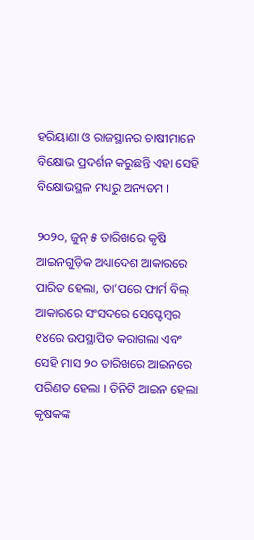ହରିୟାଣା ଓ ରାଜସ୍ଥାନର ଚାଷୀମାନେ ବିକ୍ଷୋଭ ପ୍ରଦର୍ଶନ କରୁଛନ୍ତି ଏହା ସେହି ବିକ୍ଷୋଭସ୍ଥଳ ମଧ୍ୟରୁ ଅନ୍ୟତମ ।

୨୦୨୦, ଜୁନ୍‌ ୫ ତାରିଖରେ କୃଷି ଆଇନଗୁଡ଼ିକ ଅଧ୍ୟାଦେଶ ଆକାରରେ ପାରିତ ହେଲା, ତା’ପରେ ଫାର୍ମ ବିଲ୍‌ ଆକାରରେ ସଂସଦରେ ସେପ୍ଟେମ୍ବର ୧୪ରେ ଉପସ୍ଥାପିତ କରାଗଲା ଏବଂ ସେହି ମାସ ୨୦ ତାରିଖରେ ଆଇନରେ ପରିଣତ ହେଲା । ତିନିଟି ଆଇନ ହେଲା କୃଷକଙ୍କ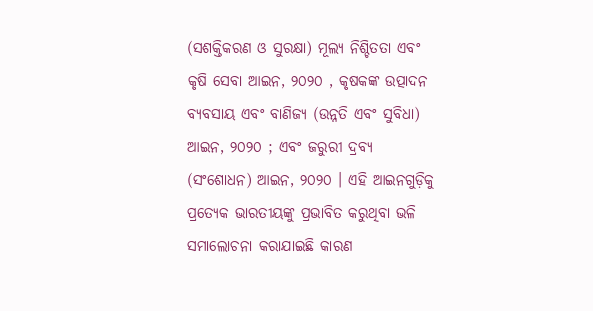(ସଶକ୍ତିକରଣ ଓ ସୁରକ୍ଷା) ମୂଲ୍ୟ ନିଶ୍ଚିତତା ଏବଂ କୃଷି ସେବା ଆଇନ, ୨୦୨୦ , କୃଷକଙ୍କ ଉତ୍ପାଦନ ବ୍ୟବସାୟ ଏବଂ ବାଣିଜ୍ୟ (ଉନ୍ନତି ଏବଂ ସୁବିଧା) ଆଇନ, ୨୦୨୦ ; ଏବଂ ଜରୁରୀ ଦ୍ରବ୍ୟ (ସଂଶୋଧନ) ଆଇନ, ୨୦୨୦ । ଏହି ଆଇନଗୁଡ଼ିକୁ ପ୍ରତ୍ୟେକ ଭାରତୀୟଙ୍କୁ ପ୍ରଭାବିତ କରୁଥିବା ଭଳି ସମାଲୋଚନା କରାଯାଇଛି କାରଣ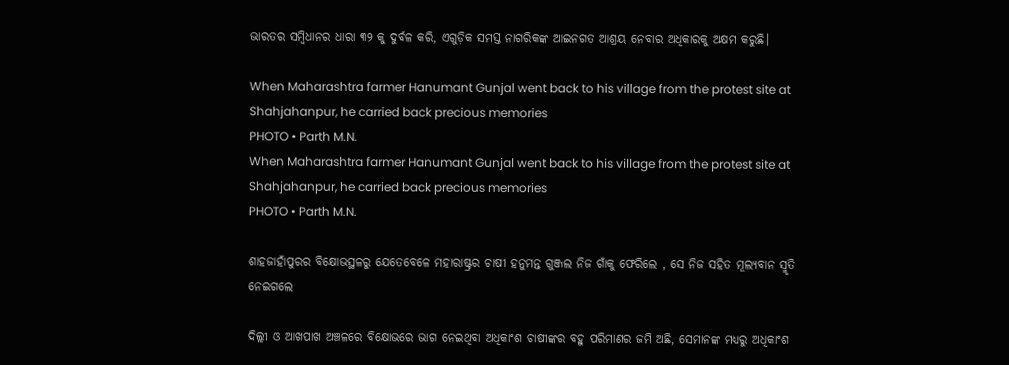ଭାରତର ସମ୍ବିଧାନର ଧାରା ୩୨ କୁ ଦୁର୍ବଳ କରି, ଏଗୁଡ଼ିକ ସମସ୍ତ ନାଗରିକଙ୍କ ଆଇନଗତ ଆଶ୍ରୟ ନେବାର ଅଧିକାରକୁ ଅକ୍ଷମ କରୁଛି।

When Maharashtra farmer Hanumant Gunjal went back to his village from the protest site at Shahjahanpur, he carried back precious memories
PHOTO • Parth M.N.
When Maharashtra farmer Hanumant Gunjal went back to his village from the protest site at Shahjahanpur, he carried back precious memories
PHOTO • Parth M.N.

ଶାହଜାହାଁପୁରର ବିକ୍ଷୋଭସ୍ଥଳରୁ ଯେତେବେଳେ ମହାରାଷ୍ଟ୍ରର ଚାଷୀ ହନୁମନ୍ତ ଗୁଞ୍ଜଲ ନିଜ ଗାଁକୁ ଫେରିଲେ , ସେ ନିଜ ସହିତ ମୂଲ୍ୟବାନ ସ୍ମୃତି ନେଇଗଲେ

ଦିଲ୍ଲୀ ଓ ଆଖପାଖ ଅଞ୍ଚଳରେ ବିକ୍ଷୋଭରେ ଭାଗ ନେଇଥିବା ଅଧିକାଂଶ ଚାଷୀଙ୍କର ବହୁ ପରିମାଣର ଜମି ଅଛି, ସେମାନଙ୍କ ମଧ୍ୟରୁ ଅଧିକାଂଶ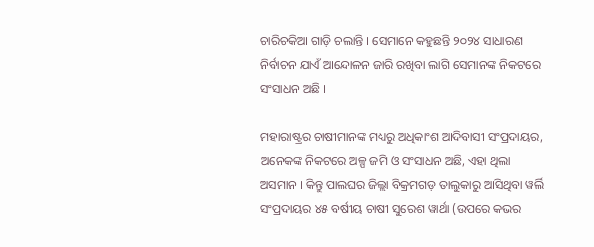ଚାରିଚକିଆ ଗାଡ଼ି ଚଲାନ୍ତି । ସେମାନେ କହୁଛନ୍ତି ୨୦୨୪ ସାଧାରଣ ନିର୍ବାଚନ ଯାଏଁ ଆନ୍ଦୋଳନ ଜାରି ରଖିବା ଲାଗି ସେମାନଙ୍କ ନିକଟରେ ସଂସାଧନ ଅଛି ।

ମହାରାଷ୍ଟ୍ରର ଚାଷୀମାନଙ୍କ ମଧ୍ୟରୁ ଅଧିକାଂଶ ଆଦିବାସୀ ସଂପ୍ରଦାୟର, ଅନେକଙ୍କ ନିକଟରେ ଅଳ୍ପ ଜମି ଓ ସଂସାଧନ ଅଛି, ଏହା ଥିଲା ଅସମାନ । କିନ୍ତୁ ପାଲଘର ଜିଲ୍ଲା ବିକ୍ରମଗଡ଼ ତାଲୁକାରୁ ଆସିଥିବା ୱର୍ଲି ସଂପ୍ରଦାୟର ୪୫ ବର୍ଷୀୟ ଚାଷୀ ସୁରେଶ ୱାର୍ଥା (ଉପରେ କଭର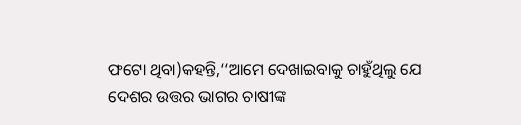ଫଟୋ ଥିବା)କହନ୍ତି,‘‘ଆମେ ଦେଖାଇବାକୁ ଚାହୁଁଥିଲୁ ଯେ ଦେଶର ଉତ୍ତର ଭାଗର ଚାଷୀଙ୍କ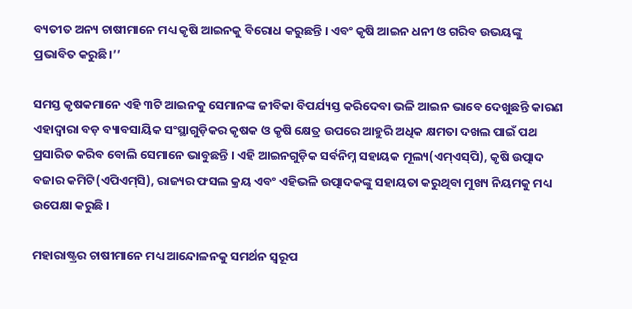ବ୍ୟତୀତ ଅନ୍ୟ ଚାଷୀମାନେ ମଧ୍ୟ କୃଷି ଆଇନକୁ ବିରୋଧ କରୁଛନ୍ତି । ଏବଂ କୃଷି ଆଇନ ଧନୀ ଓ ଗରିବ ଉଭୟଙ୍କୁ ପ୍ରଭାବିତ କରୁଛି।’’

ସମସ୍ତ କୃଷକମାନେ ଏହି ୩ଟି ଆଇନକୁ ସେମାନଙ୍କ ଜୀବିକା ବିପର୍ଯ୍ୟସ୍ତ କରିଦେବା ଭଳି ଆଇନ ଭାବେ ଦେଖୁଛନ୍ତି କାରଣ ଏହାଦ୍ୱାରା ବଡ଼ ବ୍ୟାବସାୟିକ ସଂସ୍ଥାଗୁଡ଼ିକର କୃଷକ ଓ କୃଷି କ୍ଷେତ୍ର ଉପରେ ଆହୁରି ଅଧିକ କ୍ଷମତା ଦଖଲ ପାଇଁ ପଥ ପ୍ରସାରିତ କରିବ ବୋଲି ସେମାନେ ଭାବୁଛନ୍ତି । ଏହି ଆଇନଗୁଡ଼ିକ ସର୍ବନିମ୍ନ ସହାୟକ ମୂଲ୍ୟ(ଏମ୍‌ଏସ୍‌ପି), କୃଷି ଉତ୍ପାଦ ବଜାର କମିଟି(ଏପିଏମ୍‌ସି), ରାଜ୍ୟର ଫସଲ କ୍ରୟ ଏବଂ ଏହିଭଳି ଉତ୍ପାଦକଙ୍କୁ ସହାୟତା କରୁଥିବା ମୁଖ୍ୟ ନିୟମକୁ ମଧ୍ୟ ଉପେକ୍ଷା କରୁଛି ।

ମହାରାଷ୍ଟ୍ରର ଚାଷୀମାନେ ମଧ୍ୟ ଆନ୍ଦୋଳନକୁ ସମର୍ଥନ ସ୍ୱରୂପ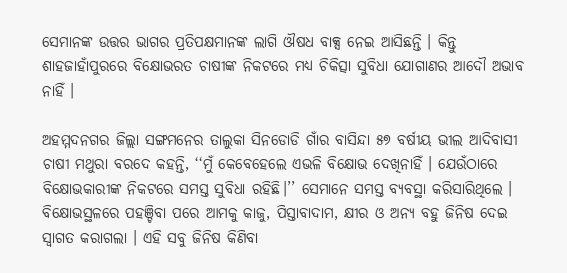ସେମାନଙ୍କ ଉତ୍ତର ଭାଗର ପ୍ରତିପକ୍ଷମାନଙ୍କ ଲାଗି ଔଷଧ ବାକ୍ସ ନେଇ ଆସିଛନ୍ତି । କିନ୍ତୁ ଶାହଜାହାଁପୁରରେ ବିକ୍ଷୋଭରତ ଚାଷୀଙ୍କ ନିକଟରେ ମଧ୍ୟ ଚିକିତ୍ସା ସୁବିଧା ଯୋଗାଣର ଆଦୌ ଅଭାବ ନାହିଁ ।

ଅହମ୍ମଦନଗର ଜିଲ୍ଲା ସଙ୍ଗମନେର ତାଲୁକା ସିନଡୋଡି ଗାଁର ବାସିନ୍ଦା ୫୭ ବର୍ଷୀୟ ଭୀଲ ଆଦିବାସୀ ଚାଷୀ ମଥୁରା ବରଦେ କହନ୍ତି, ‘‘ମୁଁ କେବେହେଲେ ଏଭଳି ବିକ୍ଷୋଭ ଦେଖିନାହିଁ । ଯେଉଁଠାରେ ବିକ୍ଷୋଭକାରୀଙ୍କ ନିକଟରେ ସମସ୍ତ ସୁବିଧା ରହିଛି।’’ ସେମାନେ ସମସ୍ତ ବ୍ୟବସ୍ଥା କରିସାରିଥିଲେ । ବିକ୍ଷୋଭସ୍ଥଳରେ ପହଞ୍ଚିବା ପରେ ଆମକୁ କାଜୁ, ପିସ୍ତାବାଦାମ, କ୍ଷୀର ଓ ଅନ୍ୟ ବହୁ ଜିନିଷ ଦେଇ ସ୍ୱାଗତ କରାଗଲା । ଏହି ସବୁ ଜିନିଷ କିଣିବା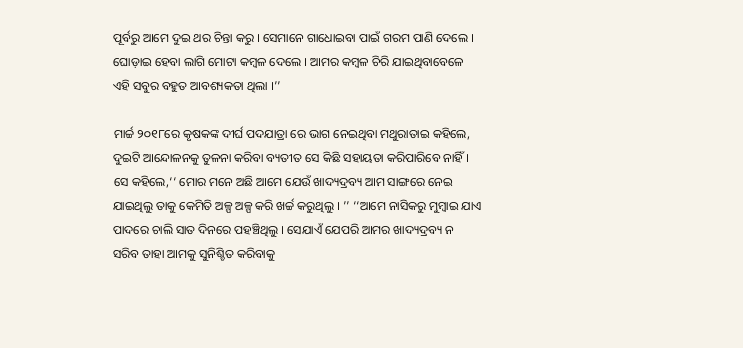ପୂର୍ବରୁ ଆମେ ଦୁଇ ଥର ଚିନ୍ତା କରୁ । ସେମାନେ ଗାଧୋଇବା ପାଇଁ ଗରମ ପାଣି ଦେଲେ । ଘୋଡ଼ାଇ ହେବା ଲାଗି ମୋଟା କମ୍ବଳ ଦେଲେ । ଆମର କମ୍ବଳ ଚିରି ଯାଇଥିବାବେଳେ ଏହି ସବୁର ବହୁତ ଆବଶ୍ୟକତା ଥିଲା ।’’

ମାର୍ଚ୍ଚ ୨୦୧୮ରେ କୃଷକଙ୍କ ଦୀର୍ଘ ପଦଯାତ୍ରା ରେ ଭାଗ ନେଇଥିବା ମଥୁରାତାଇ କହିଲେ, ଦୁଇଟି ଆନ୍ଦୋଳନକୁ ତୁଳନା କରିବା ବ୍ୟତୀତ ସେ କିଛି ସହାୟତା କରିପାରିବେ ନାହିଁ । ସେ କହିଲେ,‘‘ ମୋର ମନେ ଅଛି ଆମେ ଯେଉଁ ଖାଦ୍ୟଦ୍ରବ୍ୟ ଆମ ସାଙ୍ଗରେ ନେଇ ଯାଇଥିଲୁ ତାକୁ କେମିତି ଅଳ୍ପ ଅଳ୍ପ କରି ଖର୍ଚ୍ଚ କରୁଥିଲୁ । ’’ ‘‘ଆମେ ନାସିକରୁ ମୁମ୍ବାଇ ଯାଏ ପାଦରେ ଚାଲି ସାତ ଦିନରେ ପହଞ୍ଚିଥିଲୁ । ସେଯାଏଁ ଯେପରି ଆମର ଖାଦ୍ୟଦ୍ରବ୍ୟ ନ ସରିବ ତାହା ଆମକୁ ସୁନିଶ୍ଚିତ କରିବାକୁ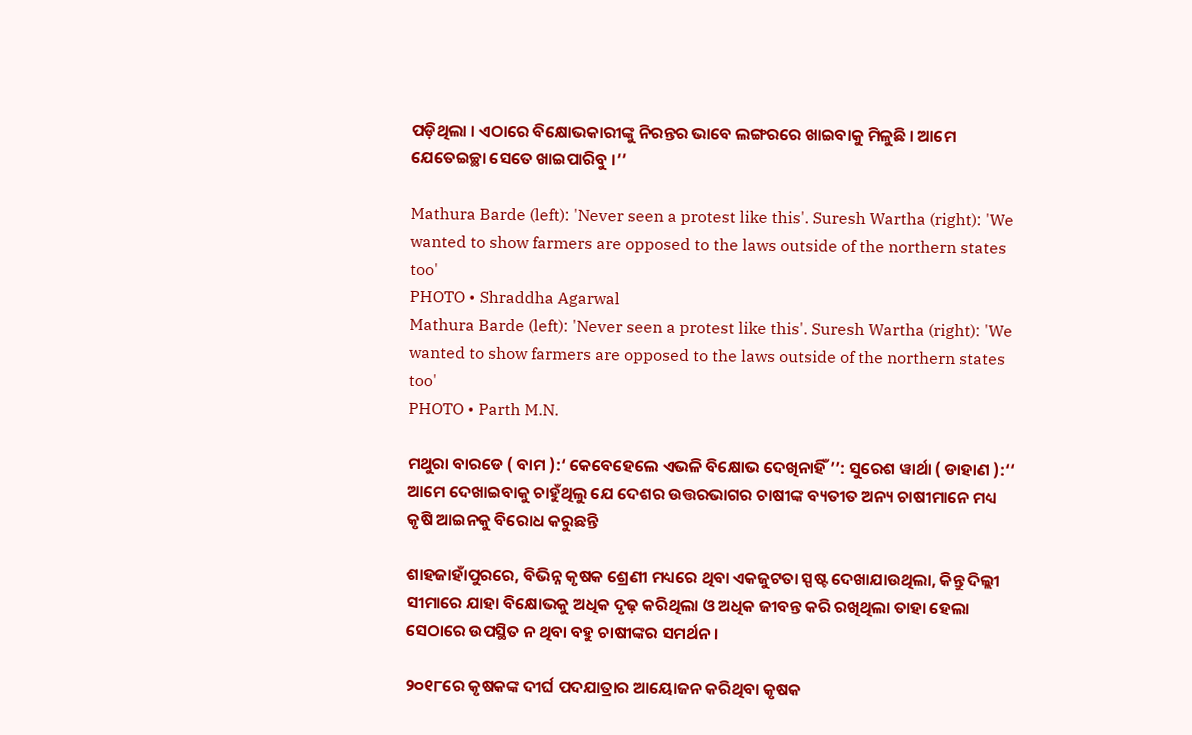ପଡ଼ିଥିଲା । ଏଠାରେ ବିକ୍ଷୋଭକାରୀଙ୍କୁ ନିରନ୍ତର ଭାବେ ଲଙ୍ଗରରେ ଖାଇବାକୁ ମିଳୁଛି । ଆମେ ଯେତେଇଚ୍ଛା ସେତେ ଖାଇପାରିବୁ ।’’

Mathura Barde (left): 'Never seen a protest like this'. Suresh Wartha (right): 'We wanted to show farmers are opposed to the laws outside of the northern states too'
PHOTO • Shraddha Agarwal
Mathura Barde (left): 'Never seen a protest like this'. Suresh Wartha (right): 'We wanted to show farmers are opposed to the laws outside of the northern states too'
PHOTO • Parth M.N.

ମଥୁରା ବାରଡେ ( ବାମ ):‘ କେବେହେଲେ ଏଭଳି ବିକ୍ଷୋଭ ଦେଖିନାହିଁ ’’: ସୁରେଶ ୱାର୍ଥା ( ଡାହାଣ ):‘‘ ଆମେ ଦେଖାଇବାକୁ ଚାହୁଁଥିଲୁ ଯେ ଦେଶର ଉତ୍ତରଭାଗର ଚାଷୀଙ୍କ ବ୍ୟତୀତ ଅନ୍ୟ ଚାଷୀମାନେ ମଧ୍ୟ କୃଷି ଆଇନକୁ ବିରୋଧ କରୁଛନ୍ତି

ଶାହଜାହାଁପୁରରେ, ବିଭିନ୍ନ କୃଷକ ଶ୍ରେଣୀ ମଧ୍ୟରେ ଥିବା ଏକଜୁଟତା ସ୍ପଷ୍ଟ ଦେଖାଯାଉଥିଲା, କିନ୍ତୁ ଦିଲ୍ଲୀ ସୀମାରେ ଯାହା ବିକ୍ଷୋଭକୁ ଅଧିକ ଦୃଢ଼ କରିଥିଲା ଓ ଅଧିକ ଜୀବନ୍ତ କରି ରଖିଥିଲା ତାହା ହେଲା ସେଠାରେ ଉପସ୍ଥିତ ନ ଥିବା ବହୁ ଚାଷୀଙ୍କର ସମର୍ଥନ ।

୨୦୧୮ରେ କୃଷକଙ୍କ ଦୀର୍ଘ ପଦଯାତ୍ରାର ଆୟୋଜନ କରିଥିବା କୃଷକ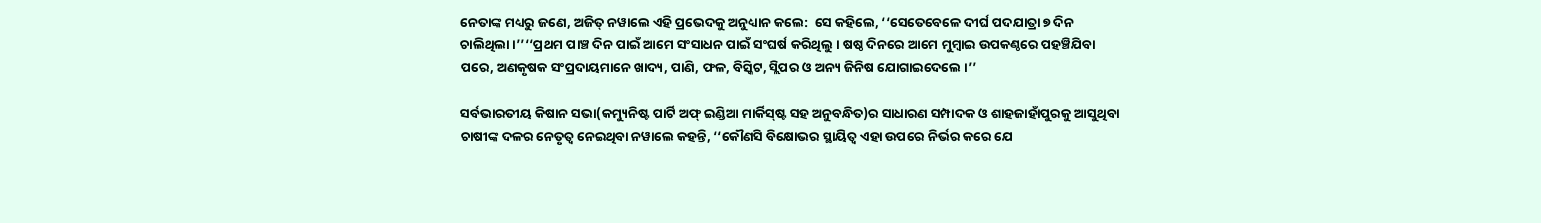ନେତାଙ୍କ ମଧ୍ୟରୁ ଜଣେ, ଅଜିତ୍‌ ନୱାଲେ ଏହି ପ୍ରଭେଦକୁ ଅନୁଧ୍ୟାନ କଲେ:  ସେ କହିଲେ, ‘‘ସେତେବେଳେ ଦୀର୍ଘ ପଦଯାତ୍ରା ୭ ଦିନ ଚାଲିଥିଲା ।’’‘‘ପ୍ରଥମ ପାଞ୍ଚ ଦିନ ପାଇଁ ଆମେ ସଂସାଧନ ପାଇଁ ସଂଘର୍ଷ କରିଥିଲୁ । ଷଷ୍ଠ ଦିନରେ ଆମେ ମୁମ୍ବାଇ ଉପକଣ୍ଠରେ ପହଞ୍ଚିଯିବା ପରେ, ଅଣକୃଷକ ସଂପ୍ରଦାୟମାନେ ଖାଦ୍ୟ, ପାଣି, ଫଳ, ବିସ୍କିଟ, ସ୍ଲିପର ଓ ଅନ୍ୟ ଜିନିଷ ଯୋଗାଇଦେଲେ ।’’

ସର୍ବଭାରତୀୟ କିଷାନ ସଭା(କମ୍ୟୁନିଷ୍ଟ ପାର୍ଟି ଅଫ୍‌ ଇଣ୍ଡିଆ ମାର୍କିସ୍‌ଷ୍ଟ ସହ ଅନୁବନ୍ଧିତ)ର ସାଧାରଣ ସମ୍ପାଦକ ଓ ଶାହଜାହାଁପୁରକୁ ଆସୁଥିବା ଚାଷୀଙ୍କ ଦଳର ନେତୃତ୍ୱ ନେଇଥିବା ନୱାଲେ କହନ୍ତି, ‘‘କୌଣସି ବିକ୍ଷୋଭର ସ୍ଥାୟିତ୍ୱ ଏହା ଉପରେ ନିର୍ଭର କରେ ଯେ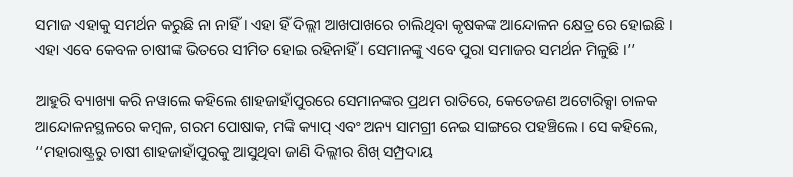ସମାଜ ଏହାକୁ ସମର୍ଥନ କରୁଛି ନା ନାହିଁ। ଏହା ହିଁ ଦିଲ୍ଲୀ ଆଖପାଖରେ ଚାଲିଥିବା କୃଷକଙ୍କ ଆନ୍ଦୋଳନ କ୍ଷେତ୍ର ରେ ହୋଇଛି । ଏହା ଏବେ କେବଳ ଚାଷୀଙ୍କ ଭିତରେ ସୀମିତ ହୋଇ ରହିନାହିଁ । ସେମାନଙ୍କୁ ଏବେ ପୁରା ସମାଜର ସମର୍ଥନ ମିଳୁଛି ।’’

ଆହୁରି ବ୍ୟାଖ୍ୟା କରି ନୱାଲେ କହିଲେ ଶାହଜାହାଁପୁରରେ ସେମାନଙ୍କର ପ୍ରଥମ ରାତିରେ, କେତେଜଣ ଅଟୋରିକ୍ସା ଚାଳକ ଆନ୍ଦୋଳନସ୍ଥଳରେ କମ୍ବଳ, ଗରମ ପୋଷାକ, ମଙ୍କି କ୍ୟାପ୍‌ ଏବଂ ଅନ୍ୟ ସାମଗ୍ରୀ ନେଇ ସାଙ୍ଗରେ ପହଞ୍ଚିଲେ । ସେ କହିଲେ, ‘‘ମହାରାଷ୍ଟ୍ରରୁ ଚାଷୀ ଶାହଜାହାଁପୁରକୁ ଆସୁଥିବା ଜାଣି ଦିଲ୍ଲୀର ଶିଖ୍‌ ସମ୍ପ୍ରଦାୟ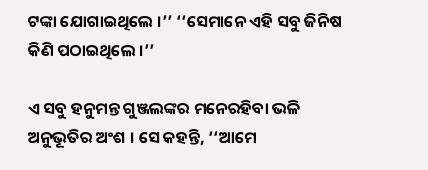ଟଙ୍କା ଯୋଗାଇଥିଲେ ।’’ ‘‘ସେମାନେ ଏହି ସବୁ ଜିନିଷ କିଣି ପଠାଇଥିଲେ ।’’

ଏ ସବୁ ହନୁମନ୍ତ ଗୁଞ୍ଜଲଙ୍କର ମନେରହିବା ଭଳି ଅନୁଭୂତିର ଅଂଶ । ସେ କହନ୍ତି, ‘‘ଆମେ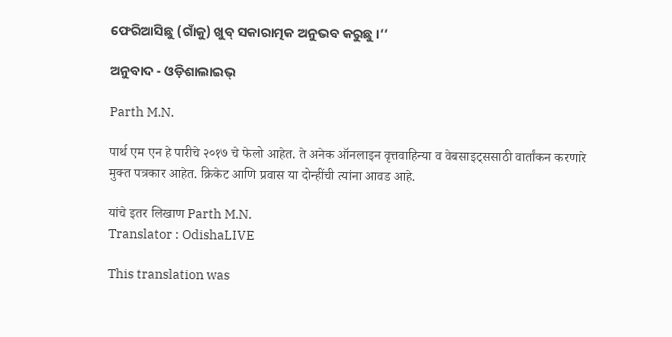ଫେରିଆସିଛୁ (ଗାଁକୁ) ଖୁବ୍‌ ସକାରାତ୍ମକ ଅନୁଭବ କରୁଛୁ ।’’

ଅନୁବାଦ - ଓଡ଼ିଶାଲାଇଭ୍‍

Parth M.N.

पार्थ एम एन हे पारीचे २०१७ चे फेलो आहेत. ते अनेक ऑनलाइन वृत्तवाहिन्या व वेबसाइट्ससाठी वार्तांकन करणारे मुक्त पत्रकार आहेत. क्रिकेट आणि प्रवास या दोन्हींची त्यांना आवड आहे.

यांचे इतर लिखाण Parth M.N.
Translator : OdishaLIVE

This translation was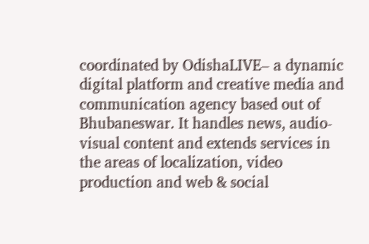coordinated by OdishaLIVE– a dynamic digital platform and creative media and communication agency based out of Bhubaneswar. It handles news, audio-visual content and extends services in the areas of localization, video production and web & social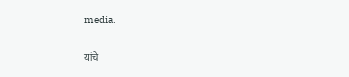media.

यांचे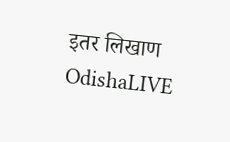इतर लिखाण OdishaLIVE